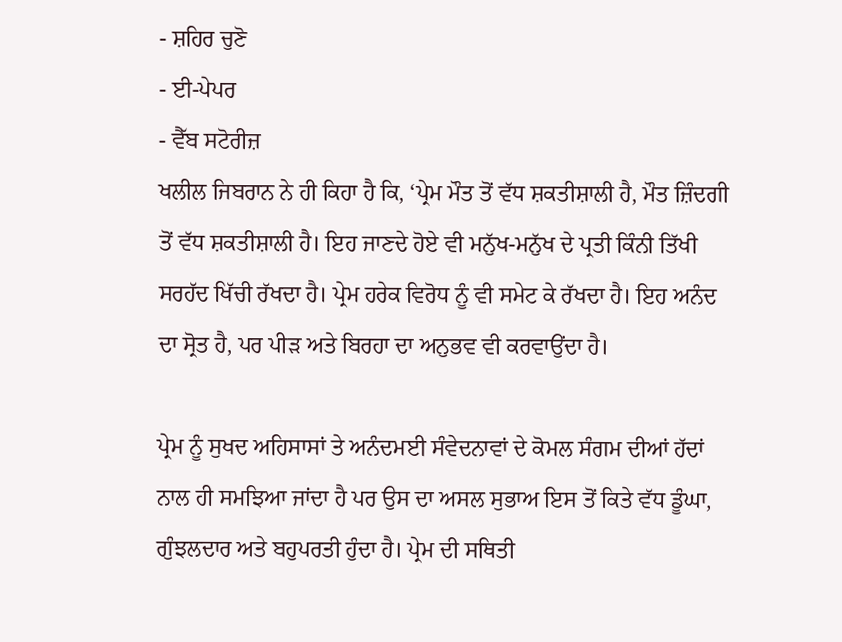- ਸ਼ਹਿਰ ਚੁਣੋ
- ਈ-ਪੇਪਰ
- ਵੈੱਬ ਸਟੋਰੀਜ਼
ਖਲੀਲ ਜਿਬਰਾਨ ਨੇ ਹੀ ਕਿਹਾ ਹੈ ਕਿ, ‘ਪ੍ਰੇਮ ਮੌਤ ਤੋਂ ਵੱਧ ਸ਼ਕਤੀਸ਼ਾਲੀ ਹੈ, ਮੌਤ ਜ਼ਿੰਦਗੀ ਤੋਂ ਵੱਧ ਸ਼ਕਤੀਸ਼ਾਲੀ ਹੈ। ਇਹ ਜਾਣਦੇ ਹੋਏ ਵੀ ਮਨੁੱਖ-ਮਨੁੱਖ ਦੇ ਪ੍ਰਤੀ ਕਿੰਨੀ ਤਿੱਖੀ ਸਰਹੱਦ ਖਿੱਚੀ ਰੱਖਦਾ ਹੈ। ਪ੍ਰੇਮ ਹਰੇਕ ਵਿਰੋਧ ਨੂੰ ਵੀ ਸਮੇਟ ਕੇ ਰੱਖਦਾ ਹੈ। ਇਹ ਅਨੰਦ ਦਾ ਸ੍ਰੋਤ ਹੈ, ਪਰ ਪੀੜ ਅਤੇ ਬਿਰਹਾ ਦਾ ਅਨੁਭਵ ਵੀ ਕਰਵਾਉਂਦਾ ਹੈ।

ਪ੍ਰੇਮ ਨੂੰ ਸੁਖਦ ਅਹਿਸਾਸਾਂ ਤੇ ਅਨੰਦਮਈ ਸੰਵੇਦਨਾਵਾਂ ਦੇ ਕੋਮਲ ਸੰਗਮ ਦੀਆਂ ਹੱਦਾਂ ਨਾਲ ਹੀ ਸਮਝਿਆ ਜਾਂਦਾ ਹੈ ਪਰ ਉਸ ਦਾ ਅਸਲ ਸੁਭਾਅ ਇਸ ਤੋਂ ਕਿਤੇ ਵੱਧ ਡੂੰਘਾ, ਗੁੰਝਲਦਾਰ ਅਤੇ ਬਹੁਪਰਤੀ ਹੁੰਦਾ ਹੈ। ਪ੍ਰੇਮ ਦੀ ਸਥਿਤੀ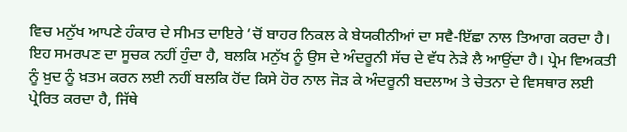ਵਿਚ ਮਨੁੱਖ ਆਪਣੇ ਹੰਕਾਰ ਦੇ ਸੀਮਤ ਦਾਇਰੇ ’ਚੋਂ ਬਾਹਰ ਨਿਕਲ ਕੇ ਬੇਯਕੀਨੀਆਂ ਦਾ ਸਵੈ-ਇੱਛਾ ਨਾਲ ਤਿਆਗ ਕਰਦਾ ਹੈ। ਇਹ ਸਮਰਪਣ ਦਾ ਸੂਚਕ ਨਹੀਂ ਹੁੰਦਾ ਹੈ, ਬਲਕਿ ਮਨੁੱਖ ਨੂੰ ਉਸ ਦੇ ਅੰਦਰੂਨੀ ਸੱਚ ਦੇ ਵੱਧ ਨੇੜੇ ਲੈ ਆਉਂਦਾ ਹੈ। ਪ੍ਰੇਮ ਵਿਅਕਤੀ ਨੂੰ ਖ਼ੁਦ ਨੂੰ ਖ਼ਤਮ ਕਰਨ ਲਈ ਨਹੀਂ ਬਲਕਿ ਹੋਂਦ ਕਿਸੇ ਹੋਰ ਨਾਲ ਜੋੜ ਕੇ ਅੰਦਰੂਨੀ ਬਦਲਾਅ ਤੇ ਚੇਤਨਾ ਦੇ ਵਿਸਥਾਰ ਲਈ ਪ੍ਰੇਰਿਤ ਕਰਦਾ ਹੈ, ਜਿੱਥੇ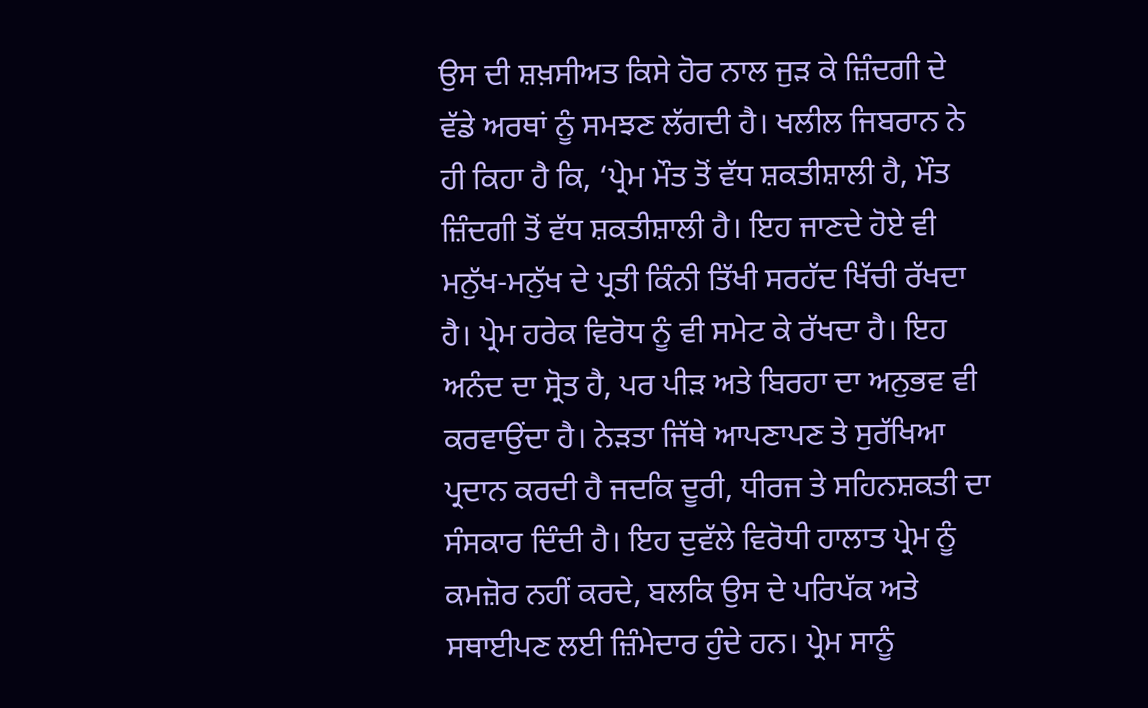ਉਸ ਦੀ ਸ਼ਖ਼ਸੀਅਤ ਕਿਸੇ ਹੋਰ ਨਾਲ ਜੁੜ ਕੇ ਜ਼ਿੰਦਗੀ ਦੇ ਵੱਡੇ ਅਰਥਾਂ ਨੂੰ ਸਮਝਣ ਲੱਗਦੀ ਹੈ। ਖਲੀਲ ਜਿਬਰਾਨ ਨੇ ਹੀ ਕਿਹਾ ਹੈ ਕਿ, ‘ਪ੍ਰੇਮ ਮੌਤ ਤੋਂ ਵੱਧ ਸ਼ਕਤੀਸ਼ਾਲੀ ਹੈ, ਮੌਤ ਜ਼ਿੰਦਗੀ ਤੋਂ ਵੱਧ ਸ਼ਕਤੀਸ਼ਾਲੀ ਹੈ। ਇਹ ਜਾਣਦੇ ਹੋਏ ਵੀ ਮਨੁੱਖ-ਮਨੁੱਖ ਦੇ ਪ੍ਰਤੀ ਕਿੰਨੀ ਤਿੱਖੀ ਸਰਹੱਦ ਖਿੱਚੀ ਰੱਖਦਾ ਹੈ। ਪ੍ਰੇਮ ਹਰੇਕ ਵਿਰੋਧ ਨੂੰ ਵੀ ਸਮੇਟ ਕੇ ਰੱਖਦਾ ਹੈ। ਇਹ ਅਨੰਦ ਦਾ ਸ੍ਰੋਤ ਹੈ, ਪਰ ਪੀੜ ਅਤੇ ਬਿਰਹਾ ਦਾ ਅਨੁਭਵ ਵੀ ਕਰਵਾਉਂਦਾ ਹੈ। ਨੇੜਤਾ ਜਿੱਥੇ ਆਪਣਾਪਣ ਤੇ ਸੁਰੱਖਿਆ ਪ੍ਰਦਾਨ ਕਰਦੀ ਹੈ ਜਦਕਿ ਦੂਰੀ, ਧੀਰਜ ਤੇ ਸਹਿਨਸ਼ਕਤੀ ਦਾ ਸੰਸਕਾਰ ਦਿੰਦੀ ਹੈ। ਇਹ ਦੁਵੱਲੇ ਵਿਰੋਧੀ ਹਾਲਾਤ ਪ੍ਰੇਮ ਨੂੰ ਕਮਜ਼ੋਰ ਨਹੀਂ ਕਰਦੇ, ਬਲਕਿ ਉਸ ਦੇ ਪਰਿਪੱਕ ਅਤੇ ਸਥਾਈਪਣ ਲਈ ਜ਼ਿੰਮੇਦਾਰ ਹੁੰਦੇ ਹਨ। ਪ੍ਰੇਮ ਸਾਨੂੰ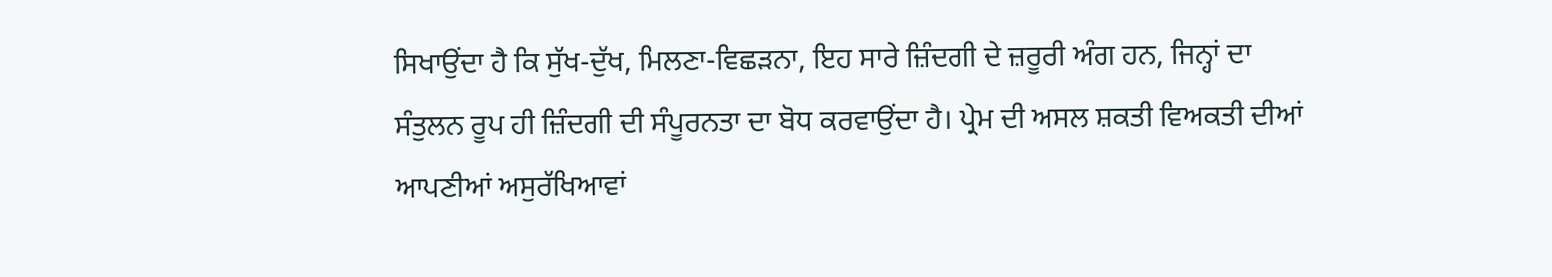ਸਿਖਾਉਂਦਾ ਹੈ ਕਿ ਸੁੱਖ-ਦੁੱਖ, ਮਿਲਣਾ-ਵਿਛੜਨਾ, ਇਹ ਸਾਰੇ ਜ਼ਿੰਦਗੀ ਦੇ ਜ਼ਰੂਰੀ ਅੰਗ ਹਨ, ਜਿਨ੍ਹਾਂ ਦਾ ਸੰਤੁਲਨ ਰੂਪ ਹੀ ਜ਼ਿੰਦਗੀ ਦੀ ਸੰਪੂਰਨਤਾ ਦਾ ਬੋਧ ਕਰਵਾਉਂਦਾ ਹੈ। ਪ੍ਰੇਮ ਦੀ ਅਸਲ ਸ਼ਕਤੀ ਵਿਅਕਤੀ ਦੀਆਂ ਆਪਣੀਆਂ ਅਸੁਰੱਖਿਆਵਾਂ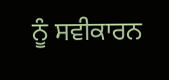ਨੂੰ ਸਵੀਕਾਰਨ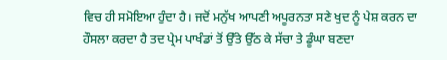ਵਿਚ ਹੀ ਸਮੋਇਆ ਹੁੰਦਾ ਹੈ। ਜਦੋਂ ਮਨੁੱਖ ਆਪਣੀ ਅਪੂਰਨਤਾ ਸਣੇ ਖੁਦ ਨੂੰ ਪੇਸ਼ ਕਰਨ ਦਾ ਹੌਸਲਾ ਕਰਦਾ ਹੈ ਤਦ ਪ੍ਰੇਮ ਪਾਖੰਡਾਂ ਤੋਂ ਉੱਤੇ ਉੱਠ ਕੇ ਸੱਚਾ ਤੇ ਡੂੰਘਾ ਬਣਦਾ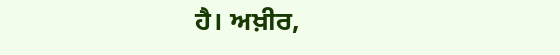ਹੈ। ਅਖ਼ੀਰ,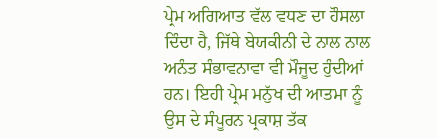ਪ੍ਰੇਮ ਅਗਿਆਤ ਵੱਲ ਵਧਣ ਦਾ ਹੌਸਲਾ ਦਿੰਦਾ ਹੈ, ਜਿੱਥੇ ਬੇਯਕੀਨੀ ਦੇ ਨਾਲ ਨਾਲ ਅਨੰਤ ਸੰਭਾਵਨਾਵਾ ਵੀ ਮੌਜੂਦ ਹੁੰਦੀਆਂ ਹਨ। ਇਹੀ ਪ੍ਰੇਮ ਮਨੁੱਖ ਦੀ ਆਤਮਾ ਨੂੰ ਉਸ ਦੇ ਸੰਪੂਰਨ ਪ੍ਰਕਾਸ਼ ਤੱਕ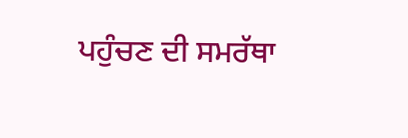ਪਹੁੰਚਣ ਦੀ ਸਮਰੱਥਾ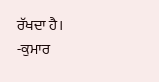ਰੱਖਦਾ ਹੈ।
-ਕੁਮਾਰ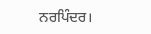ਨਰਪਿੰਦਰ।